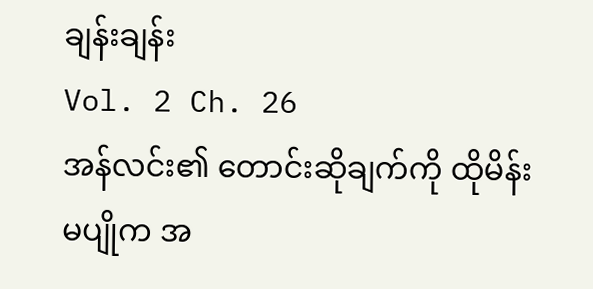ချန်းချန်း
Vol. 2 Ch. 26
အန်လင်း၏ တောင်းဆိုချက်ကို ထိုမိန်းမပျိုက အ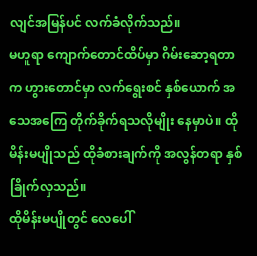လျင်အမြန်ပင် လက်ခံလိုက်သည်။
မဟူရာ ကျောက်တောင်ထိပ်မှာ ဂိမ်းဆော့ရတာက ဟွားတောင်မှာ လက်ရွေးစင် နှစ်ယောက် အသေအကြေ တိုက်ခိုက်ရသလိုမျိုး နေမှာပဲ။ ထိုမိန်းမပျိုသည် ထိုခံစားချက်ကို အလွန်တရာ နှစ်ခြိုက်လှသည်။
ထိုမိန်းမပျိုတွင် လေပေါ်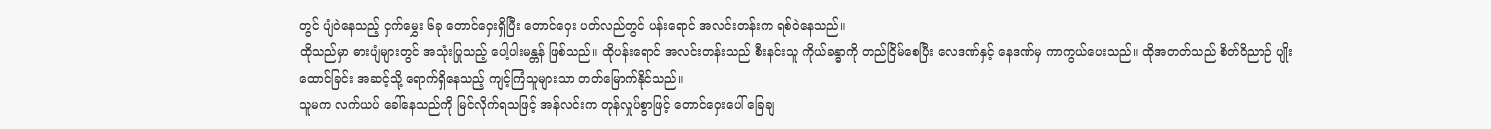တွင် ပျံဝဲနေသည့် ငှက်မွှေး ၆ခု တောင်ဝှေးရှိပြီး တောင်ဝှေး ပတ်လည်တွင် ပန်းရောင် အလင်းတန်းက ရစ်ဝဲနေသည်။
ထိုသည်မှာ ဓားပျံများတွင် အသုံးပြုသည့် ပေါ့ပါးမန္တန် ဖြစ်သည်။ ထိုပန်းရောင် အလင်းတန်းသည် စီးနင်းသူ ကိုယ်ခန္ဓာကို တည်ငြိမ်စေပြီး လေဒဏ်နှင့် နေဒဏ်မှ ကာကွယ်ပေးသည်။ ထိုအတတ်သည် စိတ်ဝိညာဉ် ပျိုးထောင်ခြင်း အဆင့်သို့ ရောက်ရှိနေသည့် ကျင့်ကြံသူများသာ တတ်မြောက်နိုင်သည်။
သူမက လက်ယပ် ခေါ်နေသည်ကို မြင်လိုက်ရသဖြင့် အန်လင်းက တုန်လှုပ်စွာဖြင့် တောင်ဝှေးပေါ် ခြေချ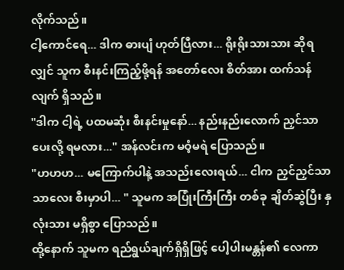လိုက်သည်။
ငါ့ကောင်ရေ... ဒါက ဓားပျံ ဟုတ်ပြီလား... ရိုးရိုးသားသား ဆိုရလျှင် သူက စီးနင်းကြည့်ဖို့ရန် အတော်လေး စိတ်အား ထက်သန်လျက် ရှိသည်။
"ဒါက ငါ့ရဲ့ ပထမဆုံး စီးနင်းမှုနော်... နည်းနည်းလောက် ညှင်သာပေးလို့ ရမလား..." အန်လင်းက မဝံ့မရဲ ပြောသည်။
"ဟဟဟ... မကြောက်ပါနဲ့ အသည်းလေးရယ်... ငါက ညှင်ညှင်သာသာလေး စီးမှာပါ... " သူမက အပြုံးကြီးကြီး တစ်ခု ချိတ်ဆွဲပြီး နှလုံးသား မရှိစွာ ပြောသည်။
ထို့နောက် သူမက ရည်ရွယ်ချက်ရှိရှိဖြင့် ပေါ့ပါးမန္တန်၏ လေကာ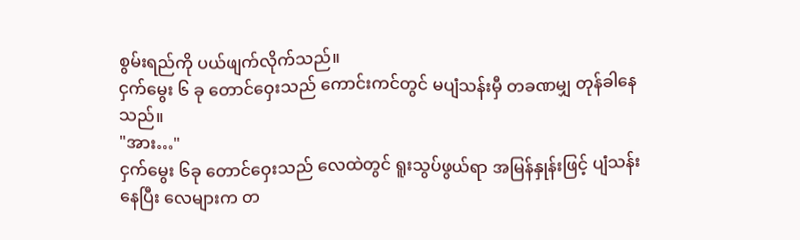စွမ်းရည်ကို ပယ်ဖျက်လိုက်သည်။
ငှက်မွေး ၆ ခု တောင်ဝှေးသည် ကောင်းကင်တွင် မပျံသန်းမှီ တခဏမျှ တုန်ခါနေသည်။
"အား…"
ငှက်မွေး ၆ခု တောင်ဝှေးသည် လေထဲတွင် ရူးသွပ်ဖွယ်ရာ အမြန်နှုန်းဖြင့် ပျံသန်းနေပြီး လေများက တ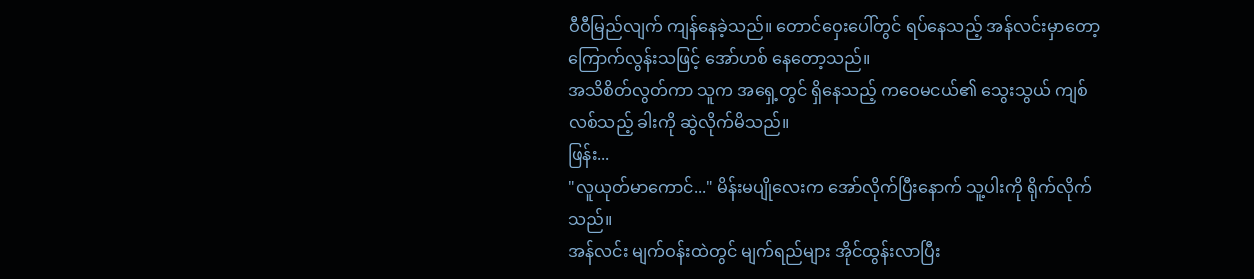ဝီဝီမြည်လျက် ကျန်နေခဲ့သည်။ တောင်ဝှေးပေါ်တွင် ရပ်နေသည့် အန်လင်းမှာတော့ ကြောက်လွန်းသဖြင့် အော်ဟစ် နေတော့သည်။
အသိစိတ်လွတ်ကာ သူက အရှေ့တွင် ရှိနေသည့် ကဝေမငယ်၏ သွေးသွယ် ကျစ်လစ်သည့် ခါးကို ဆွဲလိုက်မိသည်။
ဖြန်း...
"လူယုတ်မာကောင်..." မိန်းမပျိုလေးက အော်လိုက်ပြီးနောက် သူ့ပါးကို ရိုက်လိုက်သည်။
အန်လင်း မျက်ဝန်းထဲတွင် မျက်ရည်များ အိုင်ထွန်းလာပြီး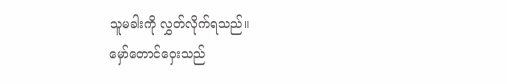သူမခါးကို လွှတ်လိုက်ရသည်။
မှော်တောင်ဝှေးသည်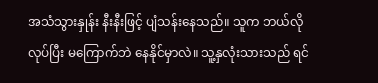အသံသွားနှုန်း နီးနီးဖြင့် ပျံသန်းနေသည်။ သူက ဘယ်လိုလုပ်ပြီး မကြောက်ဘဲ နေနိုင်မှာလဲ။ သူ့နှလုံးသားသည် ရင်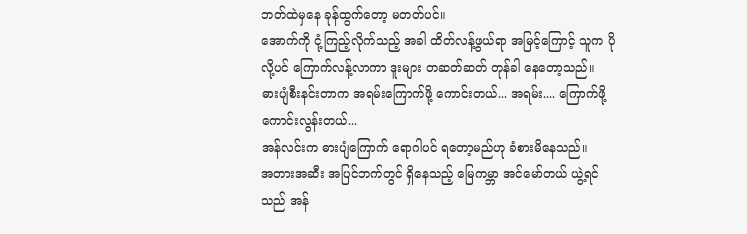ဘတ်ထဲမှနေ ခုန်ထွက်တော့ မတတ်ပင်။
အောက်ကို ငုံ့ကြည့်လိုက်သည့် အခါ ထိတ်လန့်ဖွယ်ရာ အမြင့်ကြောင့် သူက ပိုလို့ပင် ကြောက်လန့်လာကာ ဒူးများ တဆတ်ဆတ် တုန်ခါ နေတော့သည်။
ဓားပျံစီးနင်းတာက အရမ်းကြောက်ဖို့ ကောင်းတယ်... အရမ်း.... ကြောက်ဖို့ ကောင်းလွန်းတယ်...
အန်လင်းက ဓားပျံကြောက် ရောဂါပင် ရတော့မည်ဟု ခံစားမိနေသည်။
အတားအဆီး အပြင်ဘက်တွင် ရှိနေသည့် မြေကမ္ဘာ အင်မော်တယ် ယွဲ့ရင်သည် အန်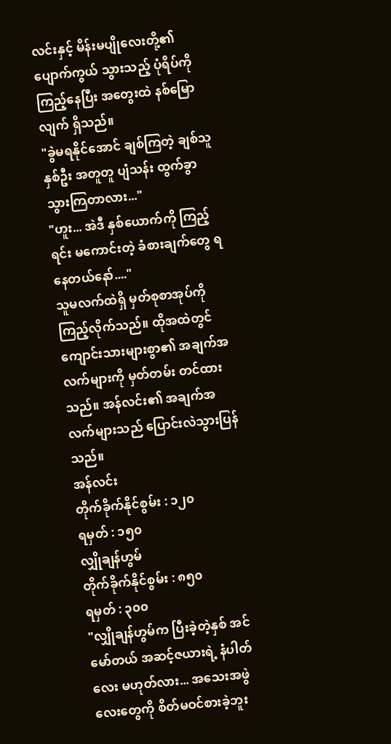လင်းနှင့် မိန်းမပျိုလေးတို့၏ ပျောက်ကွယ် သွားသည့် ပုံရိပ်ကို ကြည့်နေပြီး အတွေးထဲ နစ်မြောလျက် ရှိသည်။
"ခွဲမရနိုင်အောင် ချစ်ကြတဲ့ ချစ်သူနှစ်ဦး အတူတူ ပျံသန်း ထွက်ခွာ သွားကြတာလား..."
"ဟူး... အဲဒီ နှစ်ယောက်ကို ကြည့်ရင်း မကောင်းတဲ့ ခံစားချက်တွေ ရနေတယ်နော်...."
သူမလက်ထဲရှိ မှတ်စုစာအုပ်ကို ကြည့်လိုက်သည်။ ထိုအထဲတွင် ကျောင်းသားများစွာ၏ အချက်အလက်များကို မှတ်တမ်း တင်ထားသည်။ အန်လင်း၏ အချက်အလက်များသည် ပြောင်းလဲသွားပြန်သည်။
အန်လင်း
တိုက်ခိုက်နိုင်စွမ်း : ၁၂၀
ရမှတ် : ၁၅၀
လျှိုချန်ဟွမ်
တိုက်ခိုက်နိုင်စွမ်း : ၈၅၀
ရမှတ် : ၃၀၀
"လျှိုချန်ဟွမ်က ပြီးခဲ့တဲ့နှစ် အင်မော်တယ် အဆင့်ဇယားရဲ့ နံပါတ်လေး မဟုတ်လား... အသေးအဖွဲလေးတွေကို စိတ်မဝင်စားခဲ့ဘူး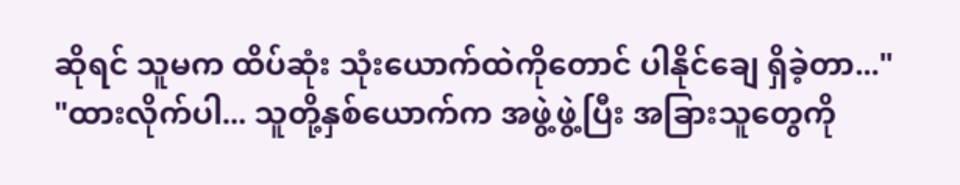ဆိုရင် သူမက ထိပ်ဆုံး သုံးယောက်ထဲကိုတောင် ပါနိုင်ချေ ရှိခဲ့တာ..."
"ထားလိုက်ပါ... သူတို့နှစ်ယောက်က အဖွဲ့ဖွဲ့ပြီး အခြားသူတွေကို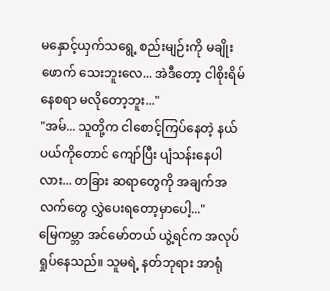မနှောင့်ယှက်သရွေ့ စည်းမျဉ်းကို မချိုးဖောက် သေးဘူးလေ... အဲဒီတော့ ငါစိုးရိမ်နေစရာ မလိုတော့ဘူး..."
"အမ်... သူတို့က ငါစောင့်ကြပ်နေတဲ့ နယ်ပယ်ကိုတောင် ကျော်ပြီး ပျံသန်းနေပါလား... တခြား ဆရာတွေကို အချက်အလက်တွေ လွှဲပေးရတော့မှာပေါ့..."
မြေကမ္ဘာ အင်မော်တယ် ယွဲ့ရင်က အလုပ်ရှုပ်နေသည်။ သူမရဲ့ နတ်ဘုရား အာရုံ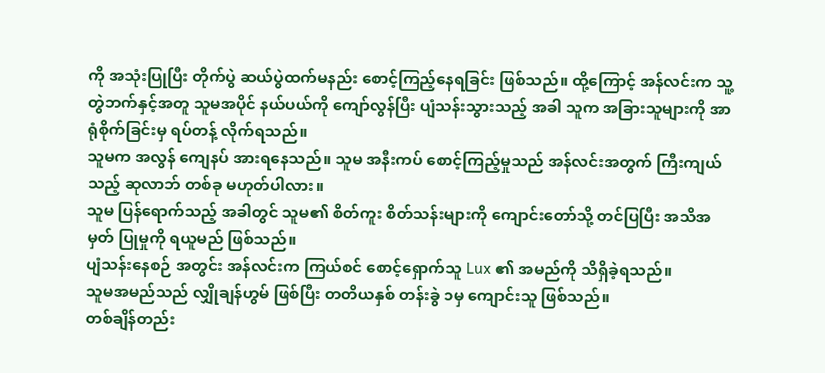ကို အသုံးပြုပြီး တိုက်ပွဲ ဆယ်ပွဲထက်မနည်း စောင့်ကြည့်နေရခြင်း ဖြစ်သည်။ ထို့ကြောင့် အန်လင်းက သူ့တွဲဘက်နှင့်အတူ သူမအပိုင် နယ်ပယ်ကို ကျော်လွန်ပြီး ပျံသန်းသွားသည့် အခါ သူက အခြားသူများကို အာရုံစိုက်ခြင်းမှ ရပ်တန့် လိုက်ရသည်။
သူမက အလွန် ကျေနပ် အားရနေသည်။ သူမ အနီးကပ် စောင့်ကြည့်မှုသည် အန်လင်းအတွက် ကြီးကျယ်သည့် ဆုလာဘ် တစ်ခု မဟုတ်ပါလား။
သူမ ပြန်ရောက်သည့် အခါတွင် သူမ၏ စိတ်ကူး စိတ်သန်းများကို ကျောင်းတော်သို့ တင်ပြပြီး အသိအမှတ် ပြုမှုကို ရယူမည် ဖြစ်သည်။
ပျံသန်းနေစဉ် အတွင်း အန်လင်းက ကြယ်စင် စောင့်ရှောက်သူ Lux ၏ အမည်ကို သိရှိခဲ့ရသည်။
သူမအမည်သည် လျှိုချန်ဟွမ် ဖြစ်ပြီး တတိယနှစ် တန်းခွဲ ၁မှ ကျောင်းသူ ဖြစ်သည်။
တစ်ချိန်တည်း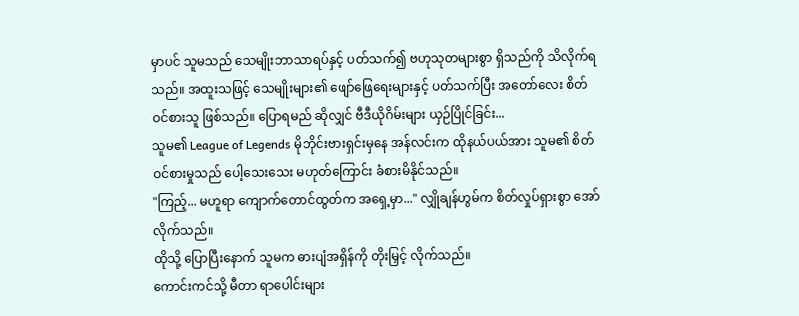မှာပင် သူမသည် သေမျိုးဘာသာရပ်နှင့် ပတ်သက်၍ ဗဟုသုတများစွာ ရှိသည်ကို သိလိုက်ရသည်။ အထူးသဖြင့် သေမျိုးများ၏ ဖျော်ဖြေရေးများနှင့် ပတ်သက်ပြီး အတော်လေး စိတ်ဝင်စားသူ ဖြစ်သည်။ ပြောရမည် ဆိုလျှင် ဗီဒီယိုဂိမ်းများ ယှဉ်ပြိုင်ခြင်း...
သူမ၏ League of Legends မိုဘိုင်းဗားရှင်းမှနေ အန်လင်းက ထိုနယ်ပယ်အား သူမ၏ စိတ်ဝင်စားမှုသည် ပေါ့သေးသေး မဟုတ်ကြောင်း ခံစားမိနိုင်သည်။
"ကြည့်... မဟူရာ ကျောက်တောင်ထွတ်က အရှေ့မှာ..." လျှိုချန်ဟွမ်က စိတ်လှုပ်ရှားစွာ အော်လိုက်သည်။
ထိုသို့ ပြောပြီးနောက် သူမက ဓားပျံအရှိန်ကို တိုးမြှင့် လိုက်သည်။
ကောင်းကင်သို့ မီတာ ရာပေါင်းများ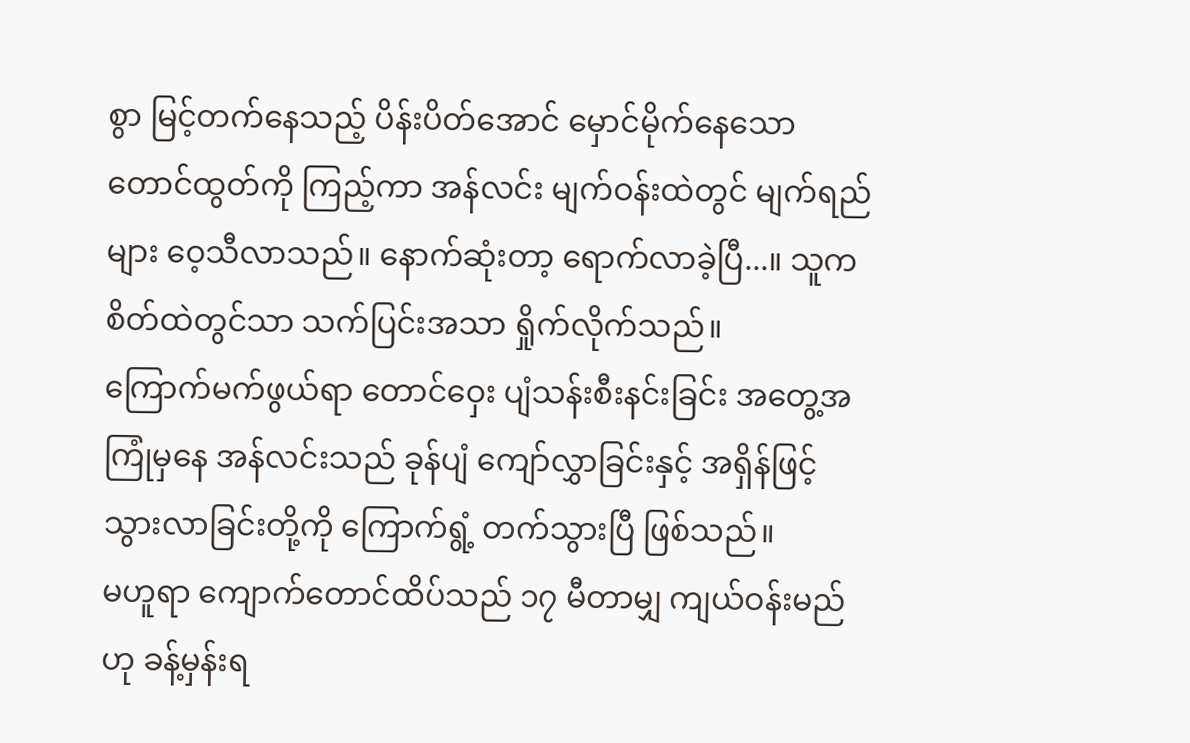စွာ မြင့်တက်နေသည့် ပိန်းပိတ်အောင် မှောင်မိုက်နေသော တောင်ထွတ်ကို ကြည့်ကာ အန်လင်း မျက်ဝန်းထဲတွင် မျက်ရည်များ ဝေ့သီလာသည်။ နောက်ဆုံးတာ့ ရောက်လာခဲ့ပြီ...။ သူက စိတ်ထဲတွင်သာ သက်ပြင်းအသာ ရှိုက်လိုက်သည်။
ကြောက်မက်ဖွယ်ရာ တောင်ဝှေး ပျံသန်းစီးနင်းခြင်း အတွေ့အကြုံမှနေ အန်လင်းသည် ခုန်ပျံ ကျော်လွှာခြင်းနှင့် အရှိန်ဖြင့် သွားလာခြင်းတို့ကို ကြောက်ရွံ့ တက်သွားပြီ ဖြစ်သည်။
မဟူရာ ကျောက်တောင်ထိပ်သည် ၁၇ မီတာမျှ ကျယ်ဝန်းမည်ဟု ခန့်မှန်းရ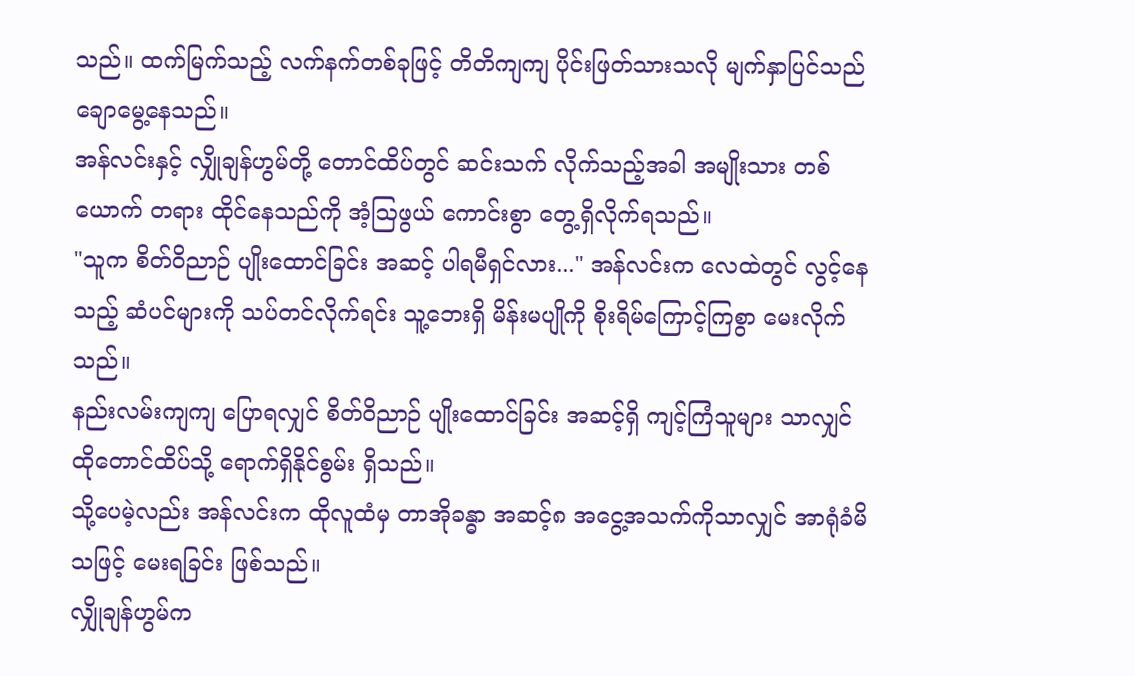သည်။ ထက်မြက်သည့် လက်နက်တစ်ခုဖြင့် တိတိကျကျ ပိုင်းဖြတ်သားသလို မျက်နှာပြင်သည် ချောမွေ့နေသည်။
အန်လင်းနှင့် လျှိုချန်ဟွမ်တို့ တောင်ထိပ်တွင် ဆင်းသက် လိုက်သည့်အခါ အမျိုးသား တစ်ယောက် တရား ထိုင်နေသည်ကို အံ့ဩဖွယ် ကောင်းစွာ တွေ့ရှိလိုက်ရသည်။
"သူက စိတ်ဝိညာဉ် ပျိုးထောင်ခြင်း အဆင့် ပါရမီရှင်လား..." အန်လင်းက လေထဲတွင် လွင့်နေသည့် ဆံပင်များကို သပ်တင်လိုက်ရင်း သူ့ဘေးရှိ မိန်းမပျိုကို စိုးရိမ်ကြောင့်ကြစွာ မေးလိုက်သည်။
နည်းလမ်းကျကျ ပြောရလျှင် စိတ်ဝိညာဉ် ပျိုးထောင်ခြင်း အဆင့်ရှိ ကျင့်ကြံသူများ သာလျှင် ထိုတောင်ထိပ်သို့ ရောက်ရှိနိုင်စွမ်း ရှိသည်။
သို့ပေမဲ့လည်း အန်လင်းက ထိုလူထံမှ တာအိုခန္ဓာ အဆင့်၈ အငွေ့အသက်ကိုသာလျှင် အာရုံခံမိသဖြင့် မေးရခြင်း ဖြစ်သည်။
လျှိုချန်ဟွမ်က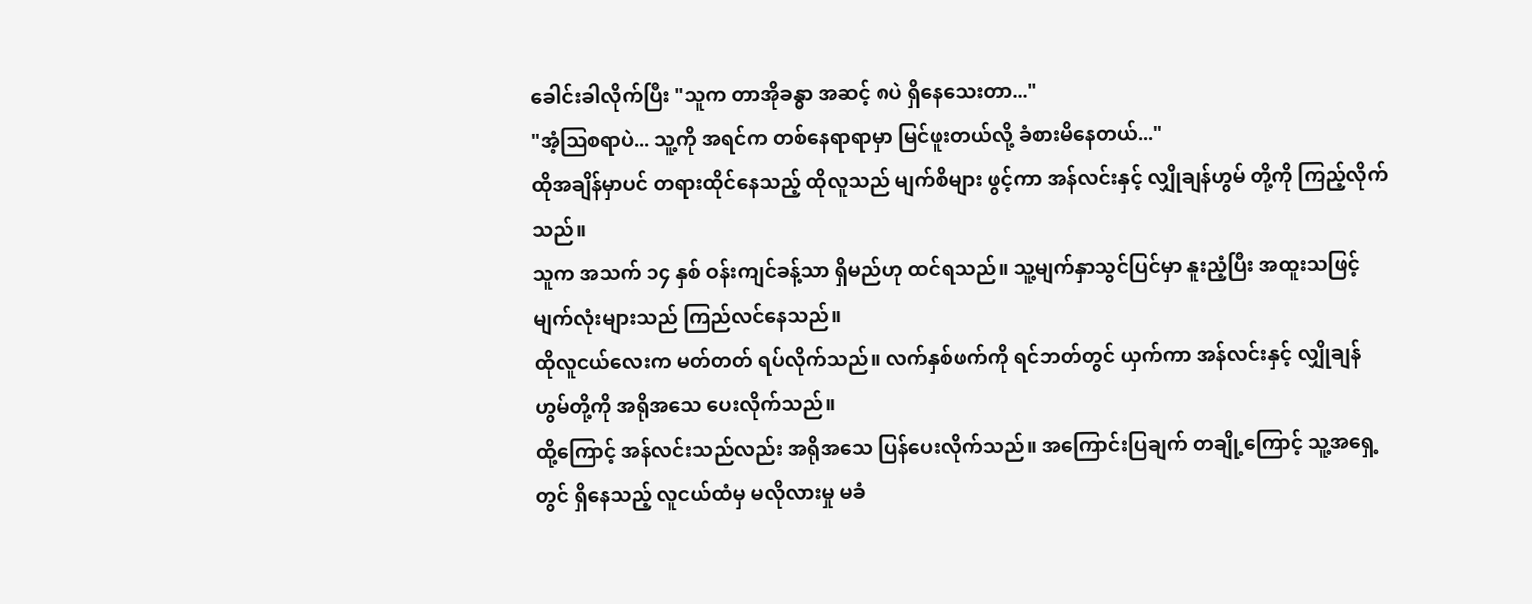ခေါင်းခါလိုက်ပြီး "သူက တာအိုခန္ဓာ အဆင့် ၈ပဲ ရှိနေသေးတာ..."
"အံ့ဩစရာပဲ... သူ့ကို အရင်က တစ်နေရာရာမှာ မြင်ဖူးတယ်လို့ ခံစားမိနေတယ်..."
ထိုအချိန်မှာပင် တရားထိုင်နေသည့် ထိုလူသည် မျက်စိများ ဖွင့်ကာ အန်လင်းနှင့် လျှိုချန်ဟွမ် တို့ကို ကြည့်လိုက်သည်။
သူက အသက် ၁၄ နှစ် ဝန်းကျင်ခန့်သာ ရှိမည်ဟု ထင်ရသည်။ သူ့မျက်နှာသွင်ပြင်မှာ နူးညံ့ပြီး အထူးသဖြင့် မျက်လုံးများသည် ကြည်လင်နေသည်။
ထိုလူငယ်လေးက မတ်တတ် ရပ်လိုက်သည်။ လက်နှစ်ဖက်ကို ရင်ဘတ်တွင် ယှက်ကာ အန်လင်းနှင့် လျှိုချန်ဟွမ်တို့ကို အရိုအသေ ပေးလိုက်သည်။
ထို့ကြောင့် အန်လင်းသည်လည်း အရိုအသေ ပြန်ပေးလိုက်သည်။ အကြောင်းပြချက် တချို့ကြောင့် သူ့အရှေ့တွင် ရှိနေသည့် လူငယ်ထံမှ မလိုလားမှု မခံ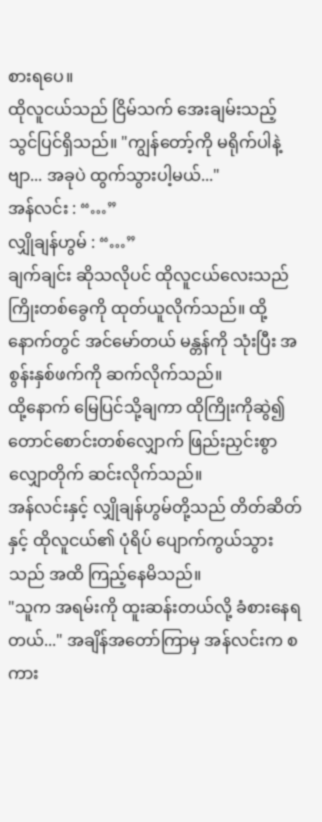စားရပေ။
ထိုလူငယ်သည် ငြိမ်သက် အေးချမ်းသည့် သွင်ပြင်ရှိသည်။ "ကျွန်တော့်ကို မရိုက်ပါနဲ့ဗျာ... အခုပဲ ထွက်သွားပါ့မယ်..."
အန်လင်း : “…”
လျှိုချန်ဟွမ် : “…”
ချက်ချင်း ဆိုသလိုပင် ထိုလူငယ်လေးသည် ကြိုးတစ်ခွေကို ထုတ်ယူလိုက်သည်။ ထို့နောက်တွင် အင်မော်တယ် မန္တန်ကို သုံးပြီး အစွန်းနှစ်ဖက်ကို ဆက်လိုက်သည်။
ထို့နောက် မြေပြင်သို့ချကာ ထိုကြိုးကိုဆွဲ၍ တောင်စောင်းတစ်လျှောက် ဖြည်းညှင်းစွာ လျှောတိုက် ဆင်းလိုက်သည်။
အန်လင်းနှင့် လျှိုချန်ဟွမ်တို့သည် တိတ်ဆိတ်နှင့် ထိုလူငယ်၏ ပုံရိပ် ပျောက်ကွယ်သွားသည် အထိ ကြည့်နေမိသည်။
"သူက အရမ်းကို ထူးဆန်းတယ်လို့ ခံစားနေရတယ်..." အချိန်အတော်ကြာမှ အန်လင်းက စကား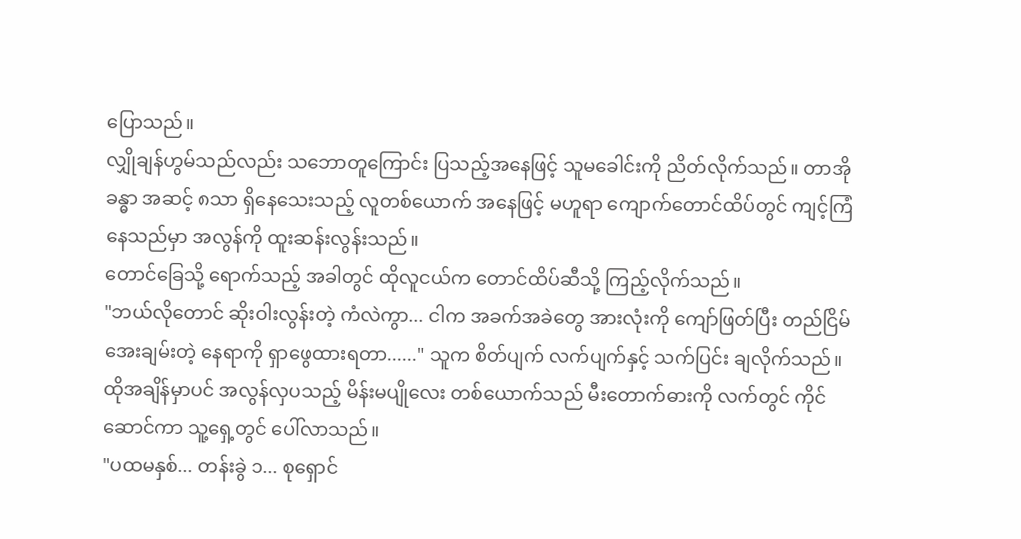ပြောသည်။
လျှိုချန်ဟွမ်သည်လည်း သဘောတူကြောင်း ပြသည့်အနေဖြင့် သူမခေါင်းကို ညိတ်လိုက်သည်။ တာအိုခန္ဓာ အဆင့် ၈သာ ရှိနေသေးသည့် လူတစ်ယောက် အနေဖြင့် မဟူရာ ကျောက်တောင်ထိပ်တွင် ကျင့်ကြံနေသည်မှာ အလွန်ကို ထူးဆန်းလွန်းသည်။
တောင်ခြေသို့ ရောက်သည့် အခါတွင် ထိုလူငယ်က တောင်ထိပ်ဆီသို့ ကြည့်လိုက်သည်။
"ဘယ်လိုတောင် ဆိုးဝါးလွန်းတဲ့ ကံလဲကွာ... ငါက အခက်အခဲတွေ အားလုံးကို ကျော်ဖြတ်ပြီး တည်ငြိမ် အေးချမ်းတဲ့ နေရာကို ရှာဖွေထားရတာ......" သူက စိတ်ပျက် လက်ပျက်နှင့် သက်ပြင်း ချလိုက်သည်။
ထိုအချိန်မှာပင် အလွန်လှပသည့် မိန်းမပျိုလေး တစ်ယောက်သည် မီးတောက်ဓားကို လက်တွင် ကိုင်ဆောင်ကာ သူ့ရှေ့တွင် ပေါ်လာသည်။
"ပထမနှစ်... တန်းခွဲ ၁... စုရှောင်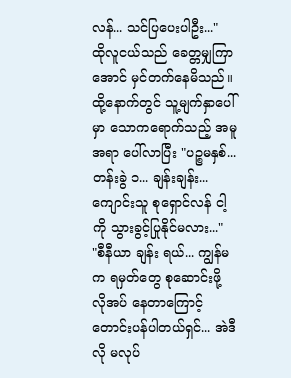လန်... သင်ပြပေးပါဦး..."
ထိုလူငယ်သည် ခေတ္တမျှကြာအောင် မှင်တက်နေမိသည်။ ထို့နောက်တွင် သူ့မျက်နှာပေါ်မှာ သောကရောက်သည့် အမူအရာ ပေါ်လာပြီး "ပဉ္စမနှစ်... တန်းခွဲ ၁... ချန်းချန်း... ကျောင်းသူ စုရှောင်လန် ငါ့ကို သွားခွင့်ပြုနိုင်မလား..."
"စီနီယာ ချန်း ရယ်... ကျွန်မက ရမှတ်တွေ စုဆောင်းဖို့ လိုအပ် နေတာကြောင့် တောင်းပန်ပါတယ်ရှင်... အဲဒီလို မလုပ်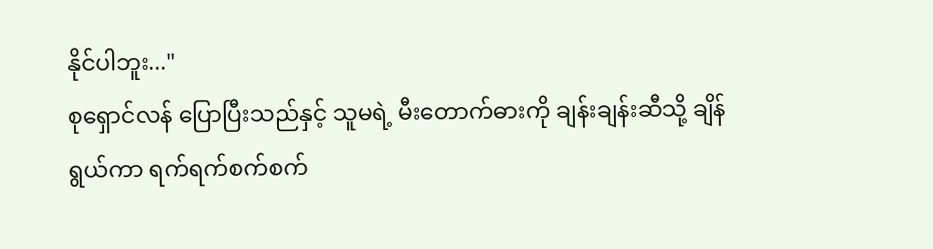နိုင်ပါဘူး..."
စုရှောင်လန် ပြောပြီးသည်နှင့် သူမရဲ့ မီးတောက်ဓားကို ချန်းချန်းဆီသို့ ချိန်ရွယ်ကာ ရက်ရက်စက်စက်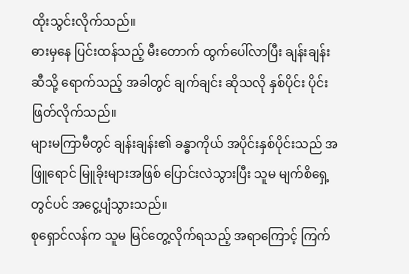ထိုးသွင်းလိုက်သည်။
ဓားမှနေ ပြင်းထန်သည့် မီးတောက် ထွက်ပေါ်လာပြီး ချန်းချန်းဆီသို့ ရောက်သည့် အခါတွင် ချက်ချင်း ဆိုသလို နှစ်ပိုင်း ပိုင်းဖြတ်လိုက်သည်။
များမကြာမီတွင် ချန်းချန်း၏ ခန္ဓာကိုယ် အပိုင်းနှစ်ပိုင်းသည် အဖြူရောင် မြူခိုးများအဖြစ် ပြောင်းလဲသွားပြီး သူမ မျက်စိရှေ့တွင်ပင် အငွေ့ပျံသွားသည်။
စုရှောင်လန်က သူမ မြင်တွေ့လိုက်ရသည့် အရာကြောင့် ကြက်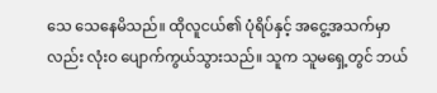သေ သေနေမိသည်။ ထိုလူငယ်၏ ပုံရိပ်နှင့် အငွေ့အသက်မှာလည်း လုံးဝ ပျောက်ကွယ်သွားသည်။ သူက သူမရှေ့တွင် ဘယ်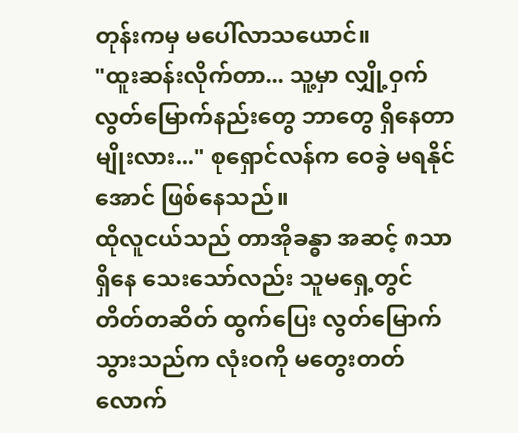တုန်းကမှ မပေါ်လာသယောင်။
"ထူးဆန်းလိုက်တာ... သူ့မှာ လျှို့ဝှက် လွတ်မြောက်နည်းတွေ ဘာတွေ ရှိနေတာမျိုးလား..." စုရှောင်လန်က ဝေခွဲ မရနိုင်အောင် ဖြစ်နေသည်။
ထိုလူငယ်သည် တာအိုခန္ဓာ အဆင့် ၈သာ ရှိနေ သေးသော်လည်း သူမရှေ့တွင် တိတ်တဆိတ် ထွက်ပြေး လွတ်မြောက်သွားသည်က လုံးဝကို မတွေးတတ်လောက်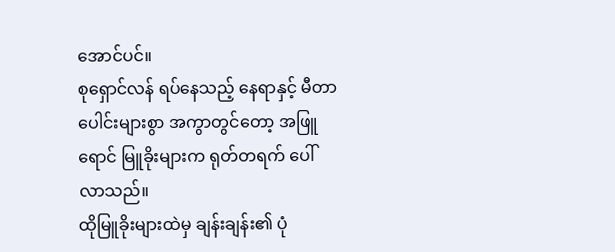အောင်ပင်။
စုရှောင်လန် ရပ်နေသည့် နေရာနှင့် မီတာပေါင်းများစွာ အကွာတွင်တော့ အဖြူရောင် မြူခိုးများက ရုတ်တရက် ပေါ်လာသည်။
ထိုမြူခိုးများထဲမှ ချန်းချန်း၏ ပုံ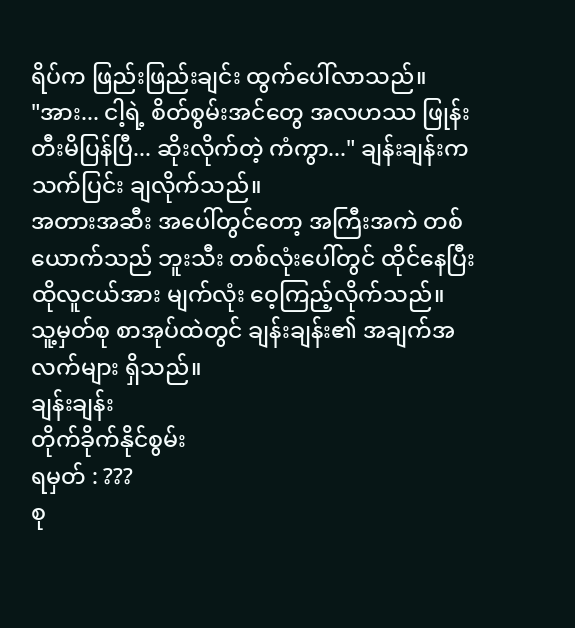ရိပ်က ဖြည်းဖြည်းချင်း ထွက်ပေါ်လာသည်။
"အား... ငါ့ရဲ့ စိတ်စွမ်းအင်တွေ အလဟဿ ဖြုန်းတီးမိပြန်ပြီ... ဆိုးလိုက်တဲ့ ကံကွာ..." ချန်းချန်းက သက်ပြင်း ချလိုက်သည်။
အတားအဆီး အပေါ်တွင်တော့ အကြီးအကဲ တစ်ယောက်သည် ဘူးသီး တစ်လုံးပေါ်တွင် ထိုင်နေပြီး ထိုလူငယ်အား မျက်လုံး ဝေ့ကြည့်လိုက်သည်။
သူ့မှတ်စု စာအုပ်ထဲတွင် ချန်းချန်း၏ အချက်အလက်များ ရှိသည်။
ချန်းချန်း
တိုက်ခိုက်နိုင်စွမ်း
ရမှတ် : ???
စု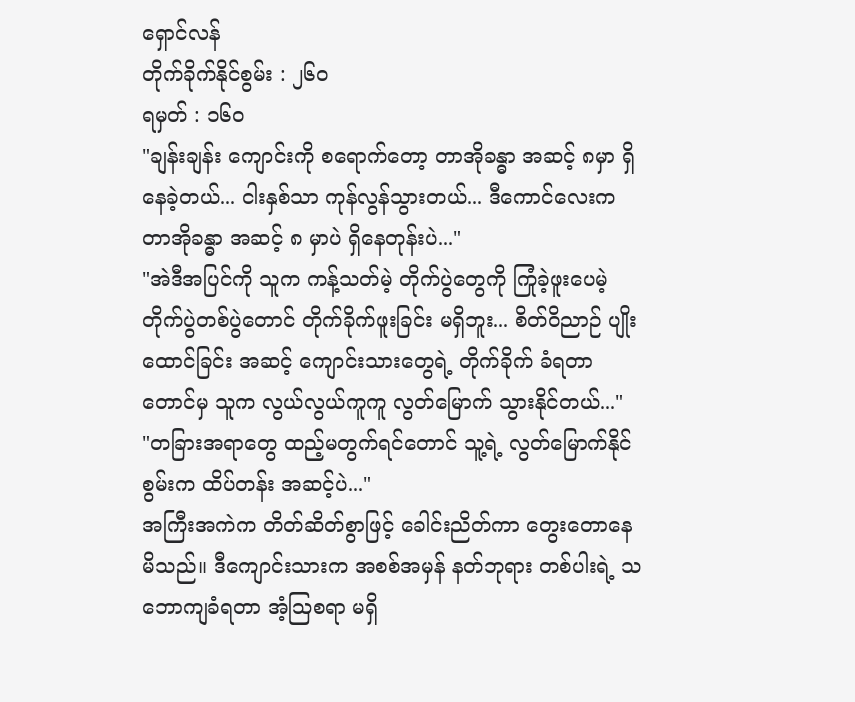ရှောင်လန်
တိုက်ခိုက်နိုင်စွမ်း : ၂၆၀
ရမှတ် : ၁၆၀
"ချန်းချန်း ကျောင်းကို စရောက်တော့ တာအိုခန္ဓာ အဆင့် ၈မှာ ရှိနေခဲ့တယ်... ငါးနှစ်သာ ကုန်လွန်သွားတယ်... ဒီကောင်လေးက တာအိုခန္ဓာ အဆင့် ၈ မှာပဲ ရှိနေတုန်းပဲ..."
"အဲဒီအပြင်ကို သူက ကန့်သတ်မဲ့ တိုက်ပွဲတွေကို ကြုံခဲ့ဖူးပေမဲ့ တိုက်ပွဲတစ်ပွဲတောင် တိုက်ခိုက်ဖူးခြင်း မရှိဘူး... စိတ်ဝိညာဉ် ပျိုးထောင်ခြင်း အဆင့် ကျောင်းသားတွေရဲ့ တိုက်ခိုက် ခံရတာတောင်မှ သူက လွယ်လွယ်ကူကူ လွတ်မြောက် သွားနိုင်တယ်..."
"တခြားအရာတွေ ထည့်မတွက်ရင်တောင် သူ့ရဲ့ လွတ်မြောက်နိုင်စွမ်းက ထိပ်တန်း အဆင့်ပဲ..."
အကြီးအကဲက တိတ်ဆိတ်စွာဖြင့် ခေါင်းညိတ်ကာ တွေးတောနေမိသည်။ ဒီကျောင်းသားက အစစ်အမှန် နတ်ဘုရား တစ်ပါးရဲ့ သဘောကျခံရတာ အံ့ဩစရာ မရှိ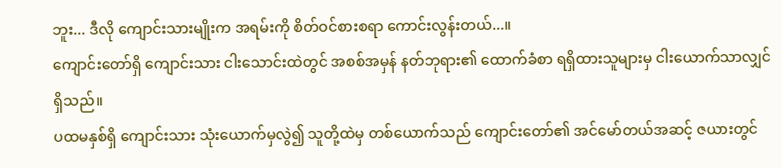ဘူး... ဒီလို ကျောင်းသားမျိုးက အရမ်းကို စိတ်ဝင်စားစရာ ကောင်းလွန်းတယ်...။
ကျောင်းတော်ရှိ ကျောင်းသား ငါးသောင်းထဲတွင် အစစ်အမှန် နတ်ဘုရား၏ ထောက်ခံစာ ရရှိထားသူများမှ ငါးယောက်သာလျှင် ရှိသည်။
ပထမနှစ်ရှိ ကျောင်းသား သုံးယောက်မှလွဲ၍ သူတို့ထဲမှ တစ်ယောက်သည် ကျောင်းတော်၏ အင်မော်တယ်အဆင့် ဇယားတွင်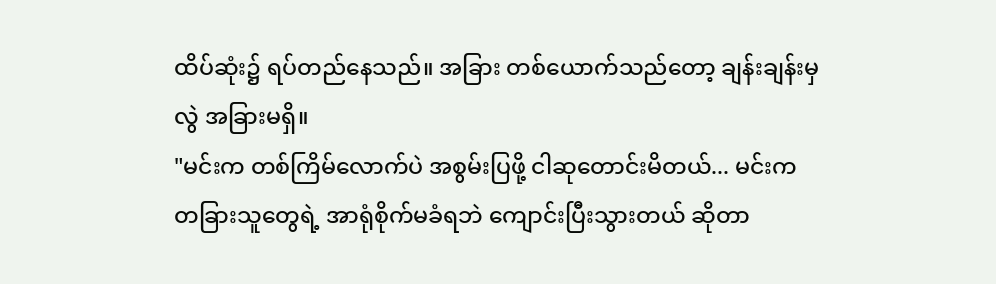ထိပ်ဆုံး၌ ရပ်တည်နေသည်။ အခြား တစ်ယောက်သည်တော့ ချန်းချန်းမှလွဲ အခြားမရှိ။
"မင်းက တစ်ကြိမ်လောက်ပဲ အစွမ်းပြဖို့ ငါဆုတောင်းမိတယ်... မင်းက တခြားသူတွေရဲ့ အာရုံစိုက်မခံရဘဲ ကျောင်းပြီးသွားတယ် ဆိုတာ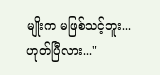မျိုးက မဖြစ်သင့်ဘူး... ဟုတ်ပြီလား..."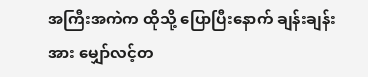အကြီးအကဲက ထိုသို့ ပြောပြီးနောက် ချန်းချန်းအား မျှော်လင့်တ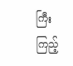ကြီး ကြည့်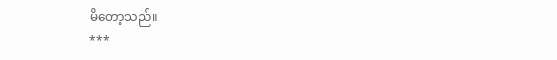မိတော့သည်။
***